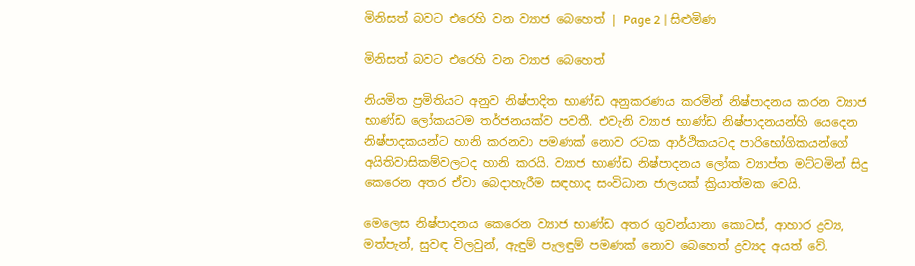මිනිසත් බවට එරෙහි වන ව්‍යාජ බෙහෙත් | Page 2 | සිළුමිණ

මිනිසත් බවට එරෙහි වන ව්‍යාජ බෙහෙත්

නියමිත ප්‍රමිතියට අනුව නිෂ්පාදිත භාණ්ඩ අනුකරණය කරමින් නිෂ්පාදනය කරන ව්‍යාජ භාණ්ඩ ලෝකයටම තර්ජනයක්ව පවතී. එවැනි ව්‍යාජ භාණ්ඩ නිෂ්පාදනයන්හි යෙදෙන නිෂ්පාදකයන්ට හානි කරනවා පමණක් නොව රටක ආර්ථිකයටද පාරිභෝගිකයන්ගේ අයිතිවාසිකම්වලටද හානි කරයි. ව්‍යාජ භාණ්ඩ නිෂ්පාදනය ලෝක ව්‍යාප්ත මට්ටමින් සිදු කෙරෙන අතර ඒවා බෙදාහැරීම සඳහාද සංවිධාන ජාලයක් ක්‍රියාත්මක වෙයි.

මෙලෙස නිෂ්පාදනය කෙරෙන ව්‍යාජ භාණ්ඩ අතර ගුවන්යානා කොටස්, ආහාර ද්‍රව්‍ය, මත්පැන්, සුවඳ විලවුන්, ඇඳුම් පැලඳුම් පමණක් නොව බෙහෙත් ද්‍රව්‍යද අයත් වේ.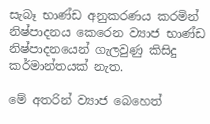සැබෑ භාණ්ඩ අනුකරණය කරමින් නිෂ්පාදනය කෙරෙන ව්‍යාජ භාණ්ඩ නිෂ්පාදනයෙන් ගැලවුණු කිසිදු කර්මාන්තයක් නැත.

මේ අතරින් ව්‍යාජ බෙහෙත්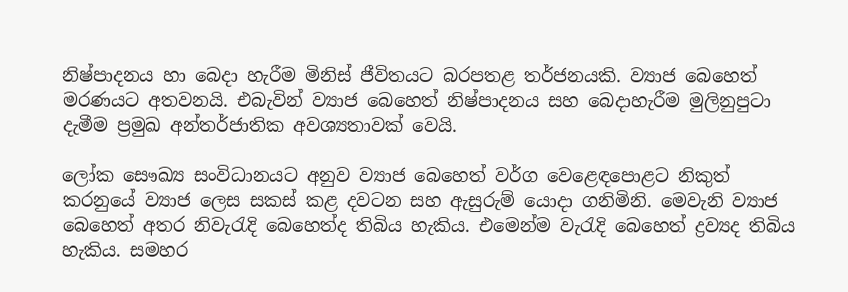නිෂ්පාදනය හා බෙදා හැරීම මිනිස් ජීවිතයට බරපතළ තර්ජනයකි. ව්‍යාජ බෙහෙත් මරණයට අතවනයි. එබැවින් ව්‍යාජ බෙහෙත් නිෂ්පාදනය සහ බෙදාහැරීම මුලිනුපුටා දැමීම ප්‍රමුඛ අන්තර්ජාතික අවශ්‍යතාවක් වෙයි.

ලෝක සෞඛ්‍ය සංවිධානයට අනුව ව්‍යාජ බෙහෙත් වර්ග වෙළෙඳපොළට නිකුත් කරනුයේ ව්‍යාජ ලෙස සකස් කළ දවටන සහ ඇසුරුම් යොදා ගනිමිනි. මෙවැනි ව්‍යාජ බෙහෙත් අතර නිවැරැදි බෙහෙත්ද තිබිය හැකිය. එමෙන්ම වැරැදි බෙහෙත් ද්‍රව්‍යද තිබිය හැකිය. සමහර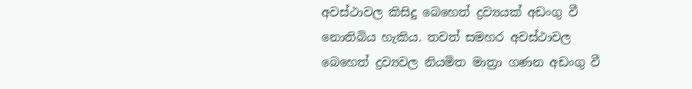අවස්ථාවල කිසිදු බෙහෙත් ද්‍රව්‍යයක් අඩංගු වී නොතිබිය හැකිය. තවත් සමහර අවස්ථාවල බෙහෙත් ද්‍රව්‍යවල නියමිත මාත්‍රා ගණන අඩංගු වී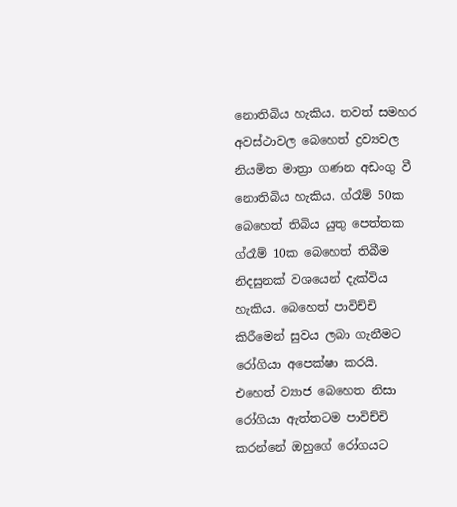නොතිබිය හැකිය. තවත් සමහර අවස්ථාවල බෙහෙත් ද්‍රව්‍යවල නියමිත මාත්‍රා ගණන අඩංගු වී නොතිබිය හැකිය. ග්රෑම් 50ක බෙහෙත් තිබිය යුතු පෙත්තක ග්රෑම් 10ක බෙහෙත් තිබීම නිදසුනක් වශයෙන් දැක්විය හැකිය. බෙහෙත් පාවිච්චි කිරීමෙන් සුවය ලබා ගැනීමට රෝගියා අපෙක්ෂා කරයි. එහෙත් ව්‍යාජ බෙහෙත නිසා රෝගියා ඇත්තටම පාවිච්චි කරන්නේ ඔහුගේ රෝගයට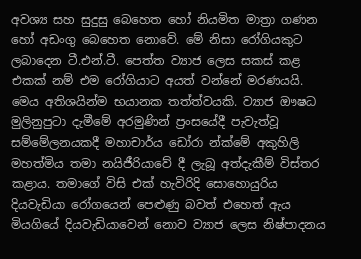අවශ්‍ය සහ සුදුසු බෙහෙත හෝ නියමිත මාත්‍රා ගණන හෝ අඩංගු බෙහෙත නොවේ. මේ නිසා රෝගියකුට ලබාදෙන ටී.එන්.ටී. පෙත්ත ව්‍යාජ ලෙස සකස් කළ එකක් නම් එම රෝගියාට අයත් වන්නේ මරණයයි. මෙය අතිශයින්ම භයානක තත්ත්වයකි. ව්‍යාජ ඖෂධ මුලිනුපුටා දැමීමේ අරමුණින් ප්‍රංසයේදී පැවැත්වූ සම්මේලනයකදී මහාචාර්ය ඩෝරා න්ක්මේ අකුහිලි මහත්මිය තමා නයිජීරියාවේ දී ලැබූ අත්දැකීම් විස්තර කළාය. තමාගේ විසි එක් හැවිරිදි සොහොයුරිය දියවැඩියා රෝගයෙන් පෙළුණු බවත් එහෙත් ඇය මියගියේ දියවැඩියාවෙන් නොව ව්‍යාජ ලෙස නිෂ්පාදනය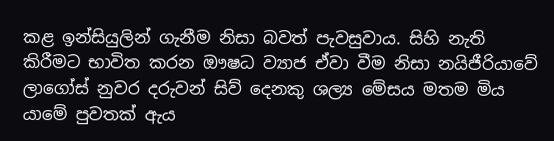කළ ඉන්සියුලින් ගැනීම නිසා බවත් පැවසුවාය. සිහි නැති කිරීමට භාවිත කරන ඖෂධ ව්‍යාජ ඒවා වීම නිසා නයිජීරියාවේ ලාගෝස් නුවර දරුවන් සිව් දෙනකු ශල්‍ය මේසය මතම මිය යාමේ පුවතක් ඇය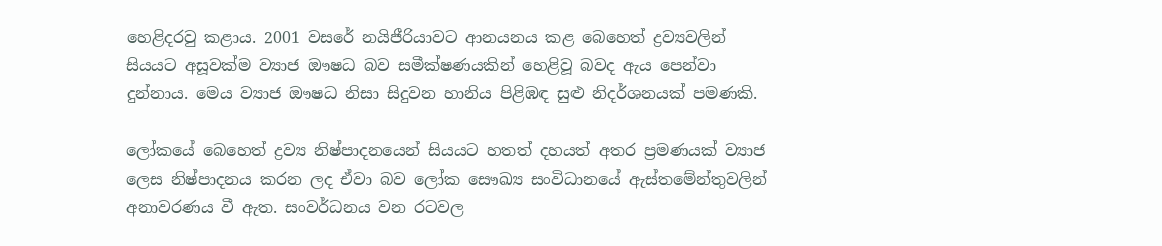හෙළිදරවු කළාය. 2001 වසරේ නයිජීරියාවට ආනයනය කළ බෙහෙත් ද්‍රව්‍යවලින් සියයට අසූවක්ම ව්‍යාජ ඖෂධ බව සමීක්ෂණයකින් හෙළිවූ බවද ඇය පෙන්වා දුන්නාය. මෙය ව්‍යාජ ඖෂධ නිසා සිදුවන හානිය පිළිඹඳ සුළු නිදර්ශනයක් පමණකි.

ලෝකයේ බෙහෙත් ද්‍රව්‍ය නිෂ්පාදනයෙන් සියයට හතත් දහයත් අතර ප්‍රමණයක් ව්‍යාජ ලෙස නිෂ්පාදනය කරන ලද ඒවා බව ලෝක සෞඛ්‍ය සංවිධානයේ ඇස්තමේන්තුවලින් අනාවරණය වී ඇත. සංවර්ධනය වන රටවල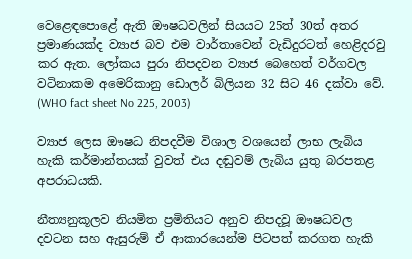වෙළෙඳපොළේ ඇති ඖෂධවලින් සියයට 25ත් 30ත් අතර ප්‍රමාණයක්ද ව්‍යාජ බව එම වාර්තාවෙන් වැඩිදුරටත් හෙළිදරවු කර ඇත. ලෝකය පුරා නිපදවන ව්‍යාජ බෙහෙත් වර්ගවල වටිනාකම අමෙරිකානු ඩොලර් බිලියන 32 සිට 46 දක්වා වේ. (WHO fact sheet No 225, 2003)

ව්‍යාජ ලෙස ඖෂධ නිපදවීම විශාල වශයෙන් ලාභ ලැබිය හැකි කර්මාන්තයක් වුවත් එය දඬුවම් ලැබිය යුතු බරපතළ අපරාධයකි.

නීත්‍යනුකූලව නියමිත ප්‍රමිතියට අනුව නිපදවූ ඖෂධවල දවටන සහ ඇසුරුම් ඒ ආකාරයෙන්ම පිටපත් කරගත හැකි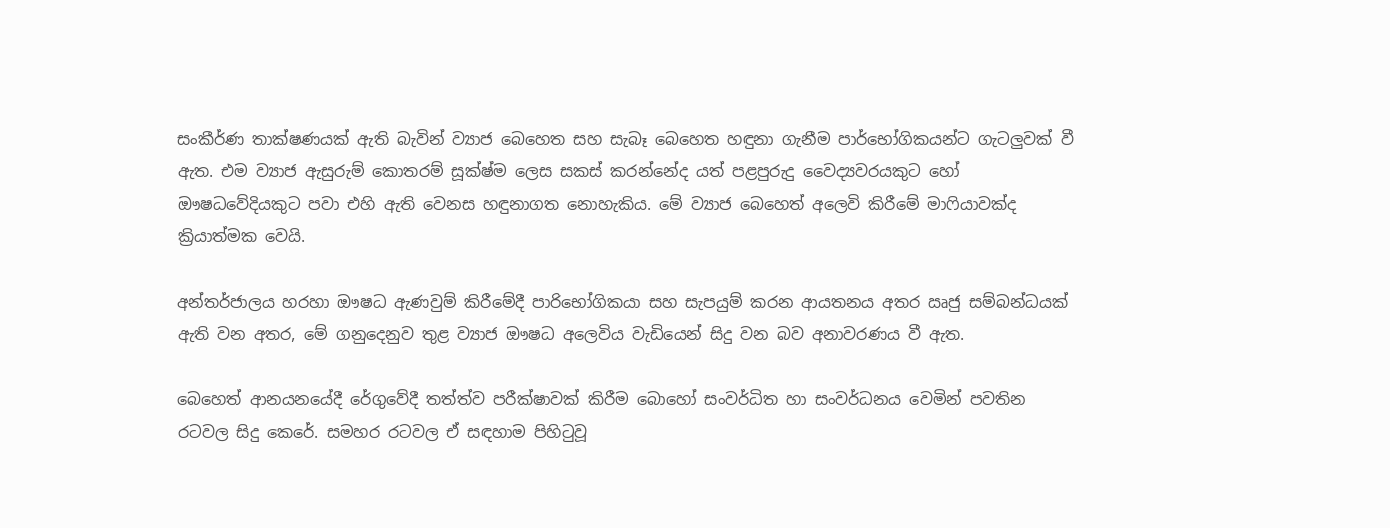සංකීර්ණ තාක්ෂණයක් ඇති බැවින් ව්‍යාජ බෙහෙත සහ සැබෑ බෙහෙත හඳුනා ගැනීම පාර්භෝගිකයන්ට ගැටලුවක් වී ඇත. එම ව්‍යාජ ඇසුරුම් කොතරම් සූක්ෂ්ම ලෙස සකස් කරන්නේද යත් පළපුරුදු වෛද්‍යවරයකුට හෝ ඖෂධවේදියකුට පවා එහි ඇති වෙනස හඳුනාගත නොහැකිය. මේ ව්‍යාජ බෙහෙත් අලෙවි කිරීමේ මාෆියාවක්ද ක්‍රියාත්මක වෙයි.

අන්තර්ජාලය හරහා ඖෂධ ඇණවුම් කිරීමේදී පාරිභෝගිකයා සහ සැපයුම් කරන ආයතනය අතර ඍජු සම්බන්ධයක් ඇති වන අතර, මේ ගනුදෙනුව තුළ ව්‍යාජ ඖෂධ අලෙවිය වැඩියෙන් සිදු වන බව අනාවරණය වී ඇත.

බෙහෙත් ආනයනයේදී රේගුවේදී තත්ත්ව පරීක්ෂාවක් කිරීම බොහෝ සංවර්ධිත හා සංවර්ධනය වෙමින් පවතින රටවල සිදු කෙරේ. සමහර රටවල ඒ සඳහාම පිහිටුවූ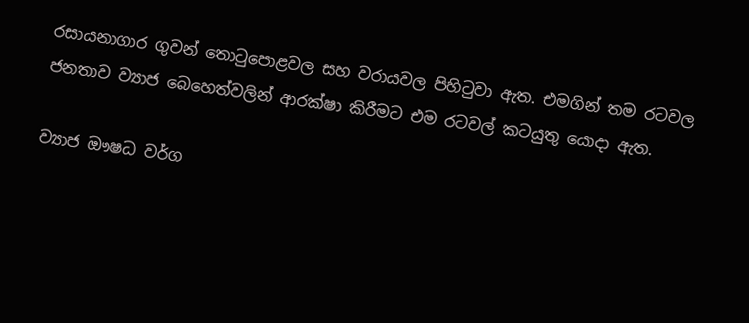රසායනාගාර ගුවන් තොටුපොළවල සහ වරායවල පිහිටුවා ඇත. එමගින් තම රටවල ජනතාව ව්‍යාජ බෙහෙත්වලින් ආරක්ෂා කිරීමට එම රටවල් කටයුතු යොදා ඇත.

ව්‍යාජ ඖෂධ වර්ග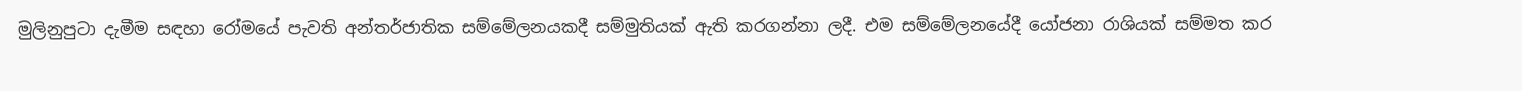මුලිනුපුටා දැමීම සඳහා රෝමයේ පැවති අන්තර්ජාතික සම්මේලනයකදී සම්මුතියක් ඇති කරගන්නා ලදී. එම සම්මේලනයේදී යෝජනා රාශියක් සම්මත කර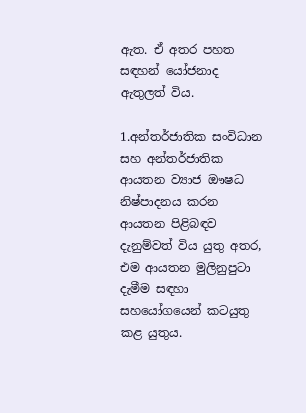ඇත. ඒ අතර පහත සඳහන් යෝජනාද ඇතුලත් විය.

1.අන්තර්ජාතික සංවිධාන සහ අන්තර්ජාතික ආයතන ව්‍යාජ ඖෂධ නිෂ්පාදනය කරන ආයතන පිළිබඳව දැනුම්වත් විය යුතු අතර, එම ආයතන මුලිනුපුටා දැමීම සඳහා සහයෝගයෙන් කටයුතු කළ යුතුය.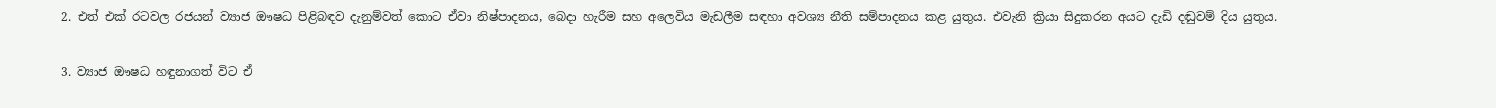2. එත් එක් රටවල රජයන් ව්‍යාජ ඖෂධ පිළිබඳව දැනුම්වත් කොට ඒවා නිෂ්පාදනය, බෙදා හැරීම සහ අලෙවිය මැඩලීම සඳහා අවශ්‍ය නීති සම්පාදනය කළ යුතුය. එවැනි ක්‍රියා සිදුකරන අයට දැඩි දඬුවම් දිය යුතුය.

3. ව්‍යාජ ඖෂධ හඳුනාගත් විට ඒ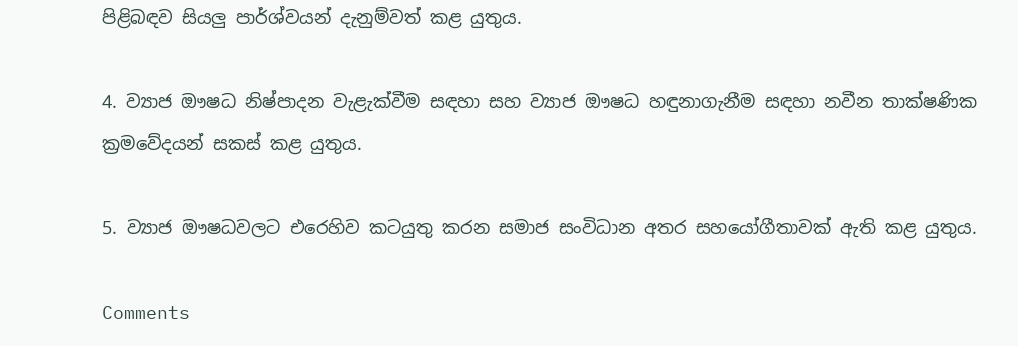පිළිබඳව සියලු පාර්ශ්වයන් දැනුම්වත් කළ යුතුය.

4. ව්‍යාජ ඖෂධ නිෂ්පාදන වැළැක්වීම සඳහා සහ ව්‍යාජ ඖෂධ හඳුනාගැනීම සඳහා නවීන තාක්ෂණික ක්‍රමවේදයන් සකස් කළ යුතුය.

5. ව්‍යාජ ඖෂධවලට එරෙහිව කටයුතු කරන සමාජ සංවිධාන අතර සහයෝගීතාවක් ඇති කළ යුතුය.

Comments